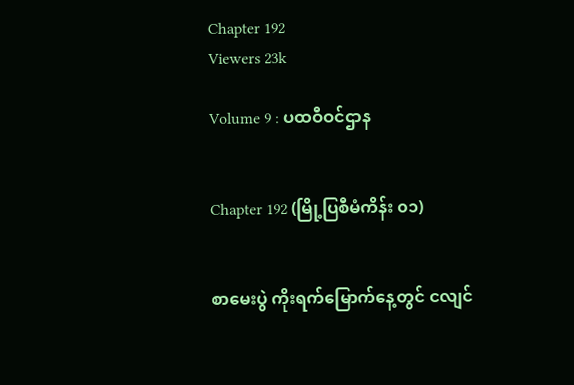Chapter 192
Viewers 23k

Volume 9 : ပထဝီဝင်ဌာန


Chapter 192 (မြို့ပြစီမံကိန်း ၀၁)


စာမေးပွဲ ကိုးရက်မြောက်နေ့တွင် ငလျင်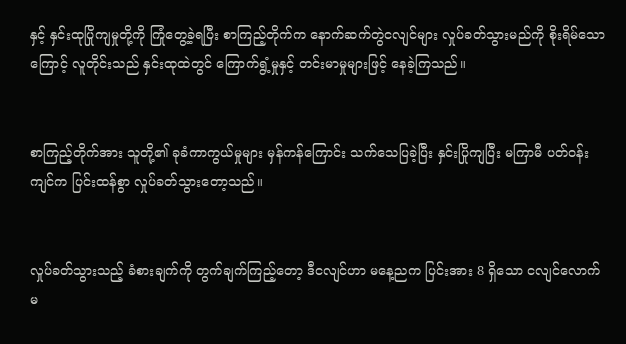နှင့် နှင်းထုပြိုကျမှုတို့ကို ကြုံတွေ့ခဲ့ရပြီး စာကြည့်တိုက်က နောက်ဆက်တွဲငလျင်များ လှုပ်ခတ်သွားမည်ကို စိုးရိမ်သောကြောင့် လူတိုင်းသည် နှင်းထုထဲတွင် ကြောက်ရွံ့မှုနှင့် တင်းမာမှုများဖြင့် နေခဲ့ကြသည်။


စာကြည့်တိုက်အား သူတို့၏ ခုခံကာကွယ်မှုများ မှန်ကန်ကြောင်း သက်သေပြခဲ့ပြီး နှင်းပြိုကျပြီး မကြာမီ ပတ်ဝန်းကျင်က ပြင်းထန်စွာ လှုပ်ခတ်သွားတော့သည်။


လှုပ်ခတ်သွားသည့် ခံစားချက်ကို တွက်ချက်ကြည့်တော့ ဒီငလျင်ဟာ မနေ့ညက ပြင်းအား 8 ရှိသော ငလျင်လောက် မ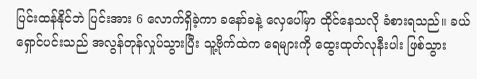ပြင်းထန်နိုင်ဘဲ ပြင်းအား 6 လောက်ရှိခဲ့ကာ ခနော်ခနဲ့ လှေပေါ်မှာ ထိုင်နေသလို ခံစားရသည်။ ခယ်ရှောင်ပင်းသည် အလွန်တုန်လှုပ်သွားပြီး သူ့ဗိုက်ထဲက ရေများကို ထွေးထုတ်လုနီးပါး ဖြစ်သွား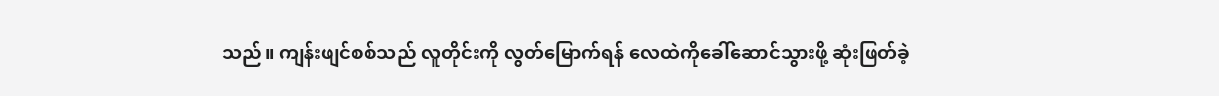သည်။ ကျန်းဖျင်စစ်သည် လူတိုင်းကို လွတ်မြောက်ရန် လေထဲကိုခေါ်ဆောင်သွားဖို့ ဆုံးဖြတ်ခဲ့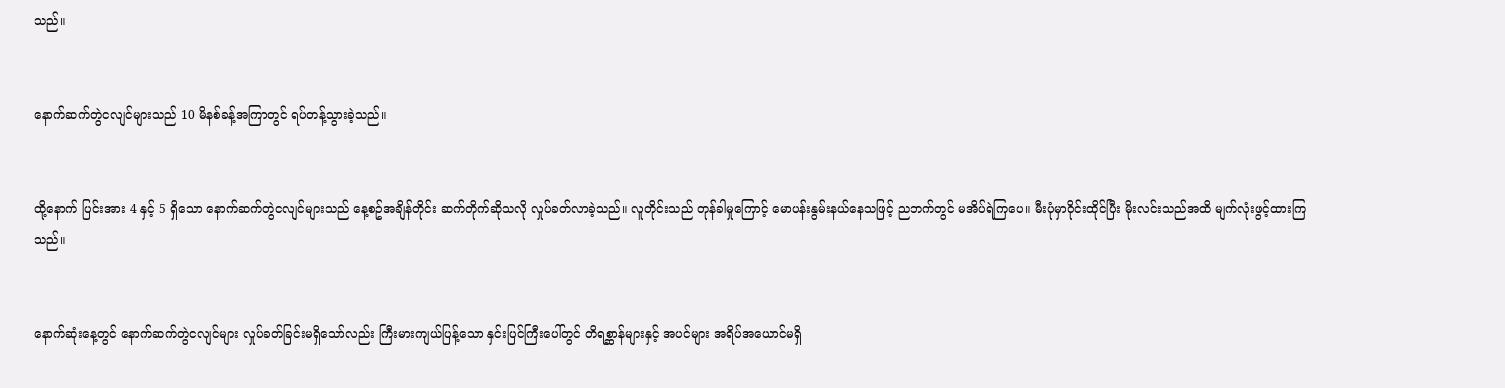သည်။


နောက်ဆက်တွဲငလျင်များသည် 10 မိနစ်ခန့်အကြာတွင် ရပ်တန့်သွားခဲ့သည်။


ထို့နောက် ပြင်းအား 4 နှင့် 5 ရှိသော နောက်ဆက်တွဲငလျင်များသည် နေ့စဥ်အချိန်တိုင်း ဆက်တိုက်ဆိုသလို လှုပ်ခတ်လာခဲ့သည်။ လူတိုင်းသည် တုန်ခါမှုကြောင့် မောပန်းနွမ်းနယ်နေသဖြင့် ညဘက်တွင် မအိပ်ရဲကြပေ။ မီးပုံမှာဝိုင်းထိုင်ပြီး မိုးလင်းသည်အထိ မျက်လုံးဖွင့်ထားကြသည်။


နောက်ဆုံးနေ့တွင် နောက်ဆက်တွဲငလျင်များ လှုပ်ခတ်ခြင်းမရှိသော်လည်း ကြီးမားကျယ်ပြန့်သော နှင်းပြင်ကြီးပေါ်တွင် တိရစ္ဆာန်များနှင့် အပင်များ အရိပ်အယောင်မရှိ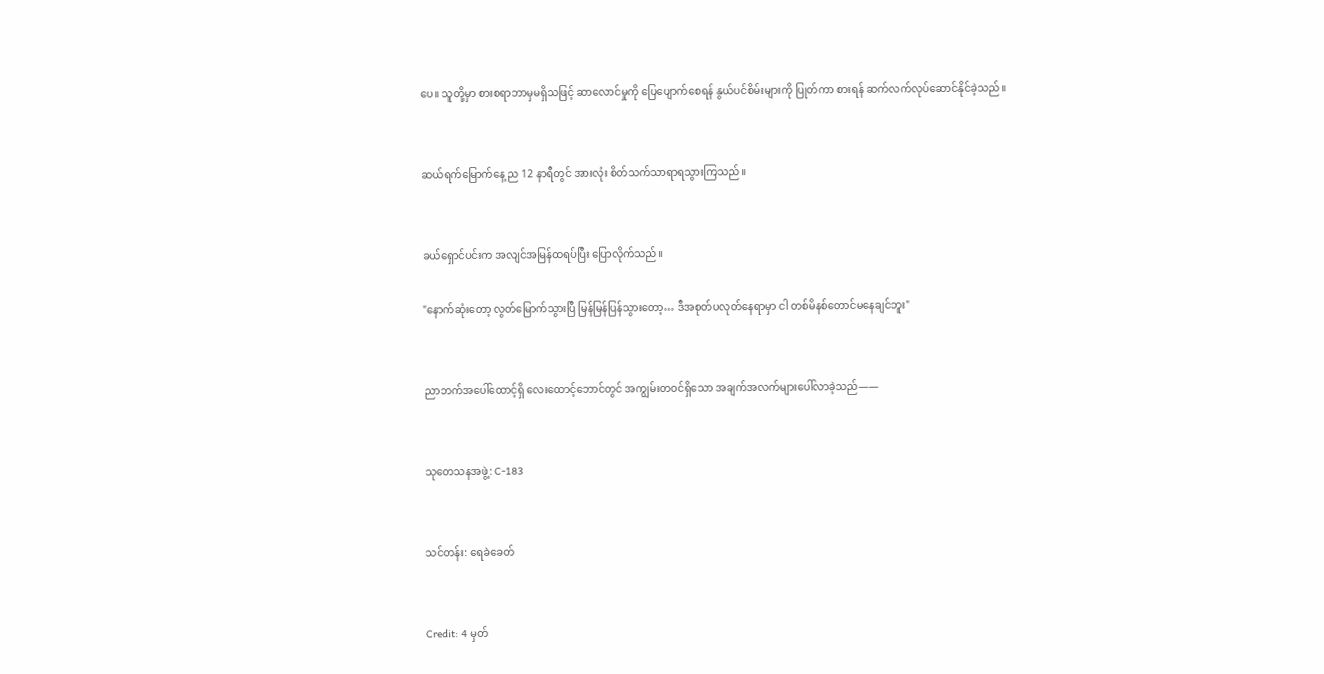ပေ။ သူတို့မှာ စားစရာဘာမှမရှိသဖြင့် ဆာလောင်မှုကို ပြေပျောက်စေရန် နွယ်ပင်စိမ်းများကို ပြုတ်ကာ စားရန် ဆက်လက်လုပ်ဆောင်နိုင်ခဲ့သည်။


ဆယ်ရက်မြောက်နေ့ ည 12 နာရီတွင် အားလုံး စိတ်သက်သာရာရသွားကြသည်။


ခယ်ရှောင်ပင်းက အလျင်အမြန်ထရပ်ပြီး ပြောလိုက်သည်။

"နောက်ဆုံးတော့ လွတ်မြောက်သွားပြီ မြန်မြန်ပြန်သွားတော့… ဒီအစုတ်ပလုတ်နေရာမှာ ငါ တစ်မိနစ်တောင်မနေချင်ဘူး"


ညာဘက်အပေါ်ထောင့်ရှိ လေးထောင့်ဘောင်တွင် အကျွမ်းတဝင်ရှိသော အချက်အလက်များပေါ်လာခဲ့သည်——


သုတေသနအဖွဲ့: C-183


သင်တန်း: ရေခဲခေတ်


Credit: 4 မှတ်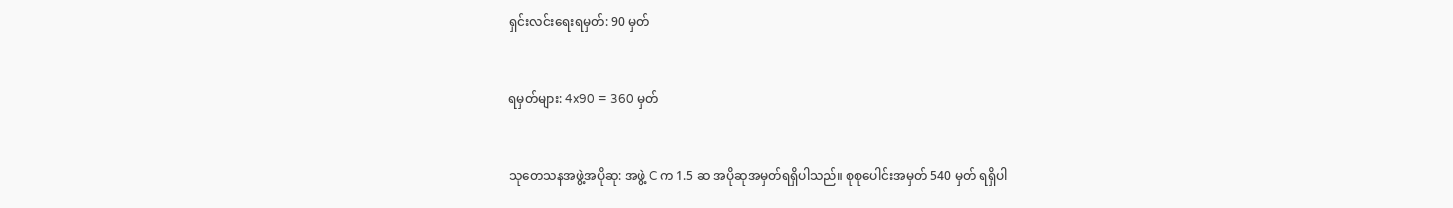ရှင်းလင်းရေးရမှတ်: 90 မှတ်


ရမှတ်များ: 4x90 = 360 မှတ်


သုတေသနအဖွဲ့အပိုဆု: အဖွဲ့ C က 1.5 ဆ အပိုဆုအမှတ်ရရှိပါသည်။ စုစုပေါင်းအမှတ် 540 မှတ် ရရှိပါ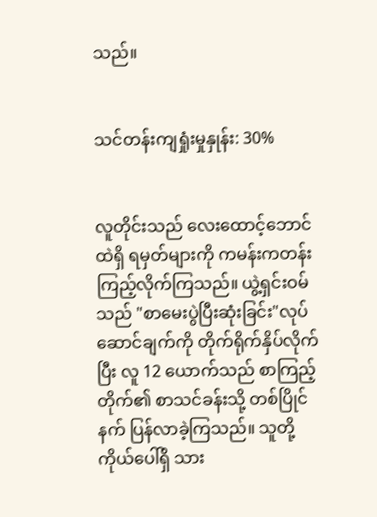သည်။


သင်တန်းကျရှုံးမှုနှုန်း: 30%


လူတိုင်းသည် လေးထောင့်ဘောင်ထဲရှိ ရမှတ်များကို ကမန်းကတန်း ကြည့်လိုက်ကြသည်။ ယွဲ့ရှင်းဝမ်သည် "စာမေးပွဲပြီးဆုံးခြင်း"လုပ်ဆောင်ချက်ကို တိုက်ရိုက်နှိပ်လိုက်ပြီး လူ 12 ယောက်သည် စာကြည့်တိုက်၏ စာသင်ခန်းသို့ တစ်ပြိုင်နက် ပြန်လာခဲ့ကြသည်။ သူတို့ကိုယ်ပေါ်ရှိ သား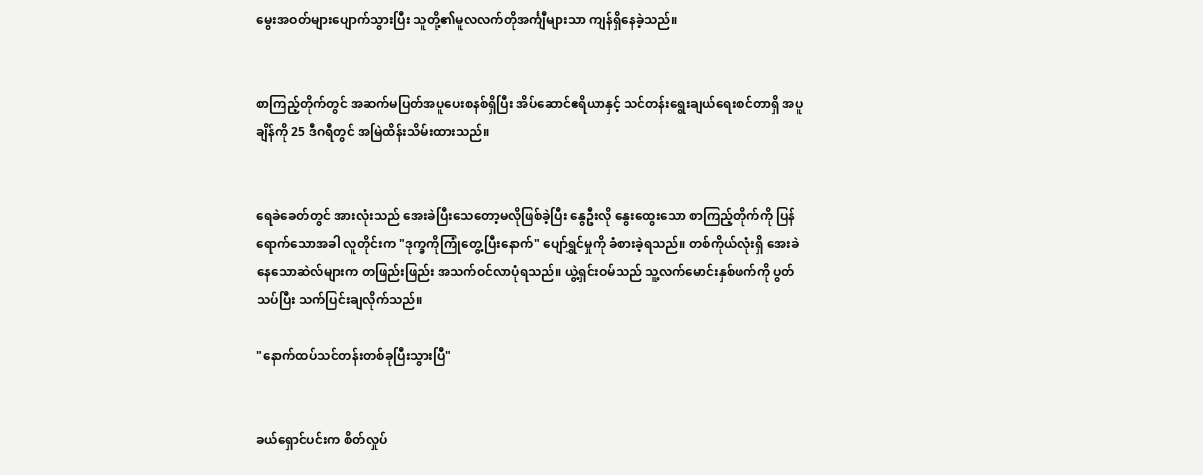မွေးအဝတ်များပျောက်သွားပြီး သူတို့၏မူလလက်တိုအင်္ကျီများသာ ကျန်ရှိနေခဲ့သည်။


စာကြည့်တိုက်တွင် အဆက်မပြတ်အပူပေးစနစ်ရှိပြီး အိပ်ဆောင်ဧရိယာနှင့် သင်တန်းရွေးချယ်ရေးစင်တာရှိ အပူချိန်ကို 25 ဒီဂရီတွင် အမြဲထိန်းသိမ်းထားသည်။


ရေခဲခေတ်တွင် အားလုံးသည် အေးခဲပြီးသေတော့မလိုဖြစ်ခဲ့ပြီး နွေဦးလို နွေးထွေးသော စာကြည့်တိုက်ကို ပြန်ရောက်သောအခါ လူတိုင်းက "ဒုက္ခကိုကြုံတွေ့ပြီးနောက်" ပျော်ရွှင်မှုကို ခံစားခဲ့ရသည်။ တစ်ကိုယ်လုံးရှိ အေးခဲနေသောဆဲလ်များက တဖြည်းဖြည်း အသက်ဝင်လာပုံရသည်။ ယွဲ့ရှင်းဝမ်သည် သူ့လက်မောင်းနှစ်ဖက်ကို ပွတ်သပ်ပြီး သက်ပြင်းချလိုက်သည်။

"နောက်ထပ်သင်တန်းတစ်ခုပြီးသွားပြီ"


ခယ်ရှောင်ပင်းက စိတ်လှုပ်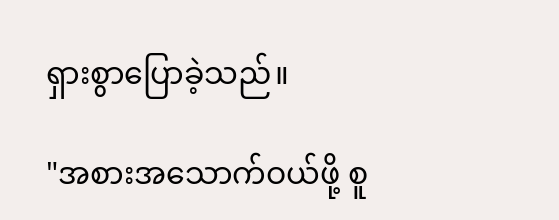ရှားစွာပြောခဲ့သည်။

"အစားအသောက်ဝယ်ဖို့ စူ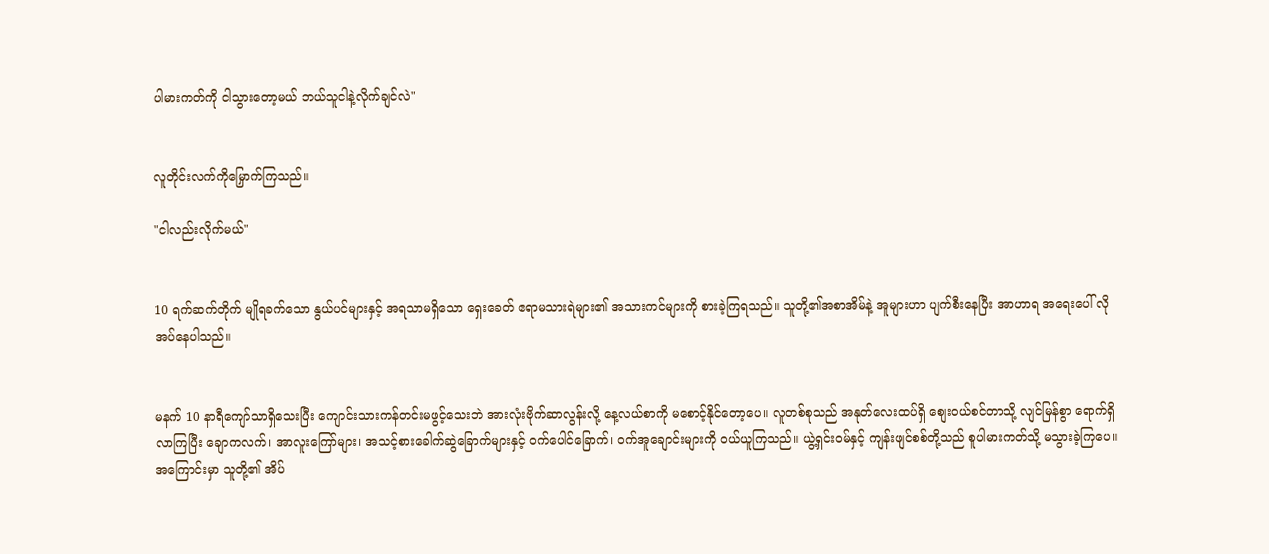ပါမားကတ်ကို ငါသွားတော့မယ် ဘယ်သူငါနဲ့လိုက်ချင်လဲ"


လူတိုင်းလက်ကိုမြှောက်ကြသည်။

"ငါလည်းလိုက်မယ်"


10 ရက်ဆက်တိုက် မျိုရခက်သော နွယ်ပင်များနှင့် အရသာမရှိသော ရှေးခေတ် ဧရာမသားရဲများ၏ အသားကင်များကို စားခဲ့ကြရသည်။ သူတို့၏အစာအိမ်နဲ့ အူများဟာ ပျက်စီးနေပြီး အာဟာရ အရေးပေါ် လိုအပ်နေပါသည်။


မနက် 10 နာရီကျော်သာရှိသေးပြီး ကျောင်းသားကန်တင်းမဖွင့်သေးဘဲ အားလုံးဗိုက်ဆာလွန်းလို့ နေ့လယ်စာကို မစောင့်နိုင်တော့ပေ။ လူတစ်စုသည် အနုတ်လေးထပ်ရှိ စျေးဝယ်စင်တာသို့ လျင်မြန်စွာ ရောက်ရှိလာကြပြီး ချောကလက်၊ အာလူးကြော်များ၊ အသင့်စားခေါက်ဆွဲခြောက်များနှင့် ဝက်ပေါင်ခြောက်၊ ဝက်အူချောင်းများကို ဝယ်ယူကြသည်။ ယွဲ့ရှင်းဝမ်နှင့် ကျန်းဖျင်စစ်တို့သည် စူပါမားကတ်သို့ မသွားခဲ့ကြပေ။ အကြောင်းမှာ သူတို့၏ အိပ်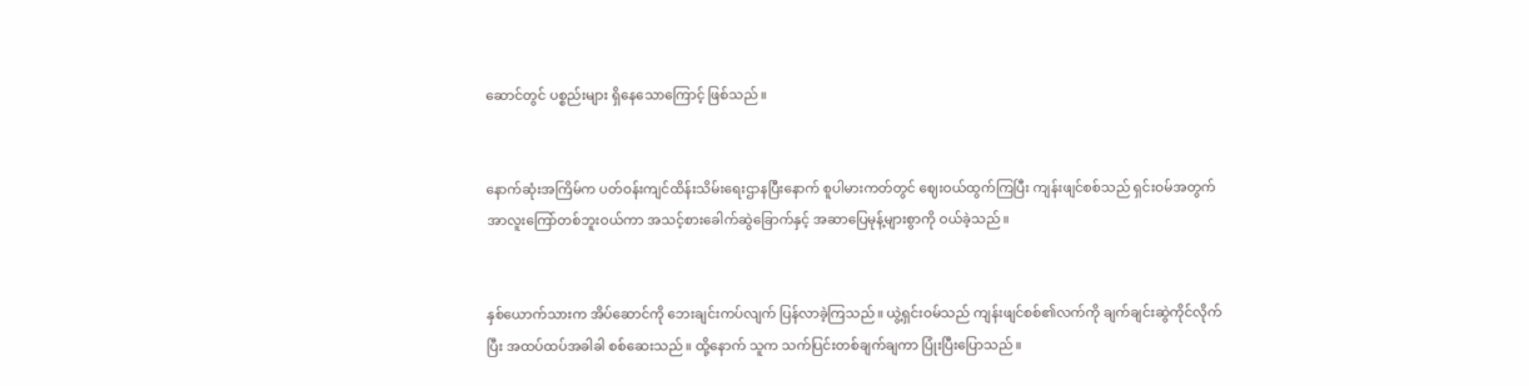ဆောင်တွင် ပစ္စည်းများ ရှိနေသောကြောင့် ဖြစ်သည်။


နောက်ဆုံးအကြိမ်က ပတ်ဝန်းကျင်ထိန်းသိမ်းရေးဌာနပြီးနောက် စူပါမားကတ်တွင် ဈေးဝယ်ထွက်ကြပြီး ကျန်းဖျင်စစ်သည် ရှင်းဝမ်အတွက် အာလူးကြော်တစ်ဘူးဝယ်ကာ အသင့်စားခေါက်ဆွဲခြောက်နှင့် အဆာပြေမုန့်များစွာကို ဝယ်ခဲ့သည်။


နှစ်ယောက်သားက အိပ်ဆောင်ကို ဘေးချင်းကပ်လျက် ပြန်လာခဲ့ကြသည်။ ယွဲ့ရှင်းဝမ်သည် ကျန်းဖျင်စစ်၏လက်ကို ချက်ချင်းဆွဲကိုင်လိုက်ပြီး အထပ်ထပ်အခါခါ စစ်ဆေးသည်။ ထို့နောက် သူက သက်ပြင်းတစ်ချက်ချကာ ပြုံးပြီးပြောသည်။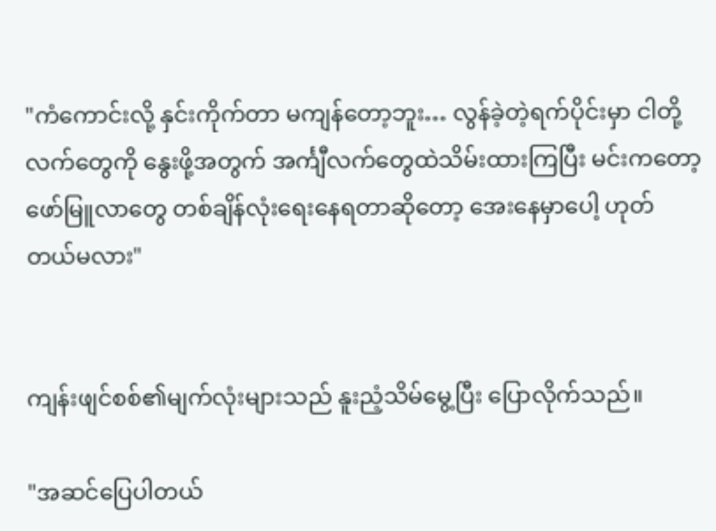"ကံကောင်းလို့ နှင်းကိုက်တာ မကျန်တော့ဘူး… လွန်ခဲ့တဲ့ရက်ပိုင်းမှာ ငါတို့လက်တွေကို နွေးဖို့အတွက် အင်္ကျီလက်တွေထဲသိမ်းထားကြပြီး မင်းကတော့ ဖော်မြူလာတွေ တစ်ချိန်လုံးရေးနေရတာဆိုတော့ အေးနေမှာပေါ့ ဟုတ်တယ်မလား"


ကျန်းဖျင်စစ်၏မျက်လုံးများသည် နူးညံ့သိမ်မွေ့ပြီး ပြောလိုက်သည်။

"အဆင်ပြေပါတယ်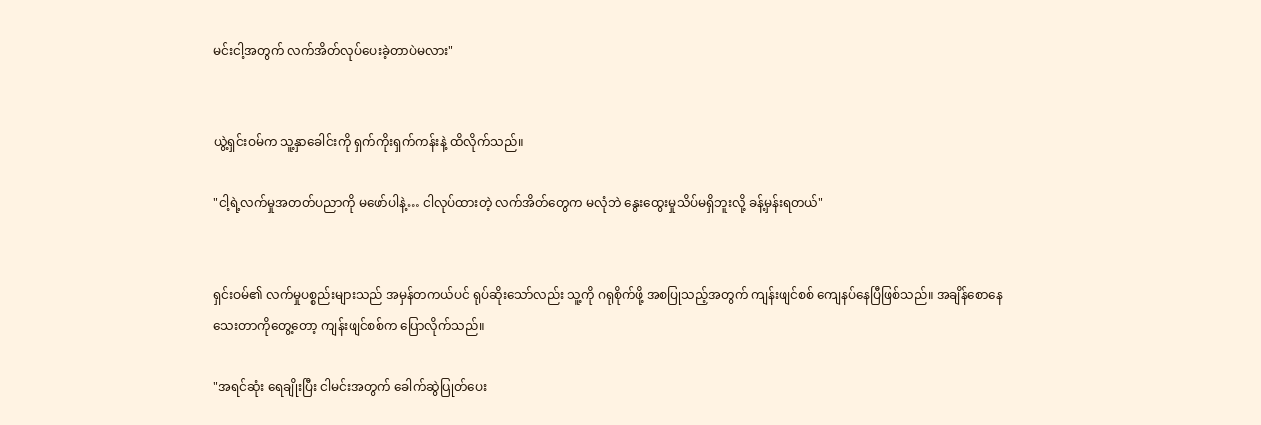မင်းငါ့အတွက် လက်အိတ်လုပ်ပေးခဲ့တာပဲမလား"


ယွဲ့ရှင်းဝမ်က သူ့နှာခေါင်းကို ရှက်ကိုးရှက်ကန်းနဲ့ ထိလိုက်သည်။

"ငါ့ရဲ့လက်မှုအတတ်ပညာကို မဖော်ပါနဲ့… ငါလုပ်ထားတဲ့ လက်အိတ်တွေက မလုံဘဲ နွေးထွေးမှုသိပ်မရှိဘူးလို့ ခန့်မှန်းရတယ်"


ရှင်းဝမ်၏ လက်မှုပစ္စည်းများသည် အမှန်တကယ်ပင် ရုပ်ဆိုးသော်လည်း သူ့ကို ဂရုစိုက်ဖို့ အစပြုသည့်အတွက် ကျန်းဖျင်စစ် ကျေနပ်နေပြီဖြစ်သည်။ အချိန်စောနေသေးတာကိုတွေ့တော့ ကျန်းဖျင်စစ်က ပြောလိုက်သည်။

"အရင်ဆုံး ရေချိုးပြီး ငါမင်းအတွက် ခေါက်ဆွဲပြုတ်ပေး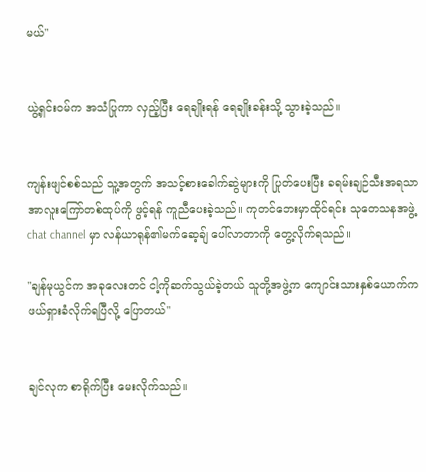မယ်"


ယွဲ့ရှင်းဝမ်က အသံပြုကာ လှည့်ပြီး ရေချိုးရန် ရေချိုးခန်းသို့ သွားခဲ့သည်။


ကျန်းဖျင်စစ်သည် သူ့အတွက် အသင့်စားခေါက်ဆွဲများကို ပြုတ်ပေးပြီး ခရမ်းချဉ်သီးအရသာ အာလူးကြော်တစ်ထုပ်ကို ဖွင့်ရန် ကူညီပေးခဲ့သည်။ ကုတင်ဘေးမှာထိုင်ရင်း သုတေသနအဖွဲ့ chat channel မှာ လန်ယာရုန်၏မက်ဆေ့ချ် ပေါ်လာတာကို တွေ့လိုက်ရသည်။

"ချန်မုယွင်က အခုလေးတင် ငါ့ကိုဆက်သွယ်ခဲ့တယ် သူတို့အဖွဲ့က ကျောင်းသားနှစ်ယောက်က ဖယ်ရှားခံလိုက်ရပြီလို့ ပြောတယ်"


ချင်လုက စာရိုက်ပြီး မေးလိုက်သည်။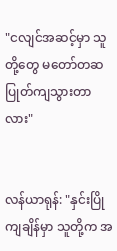"ငလျင်အဆင့်မှာ သူတို့တွေ မတော်တဆ ပြုတ်ကျသွားတာလား"


လန်ယာရုန်: "နှင်းပြိုကျချိန်မှာ သူတို့က အ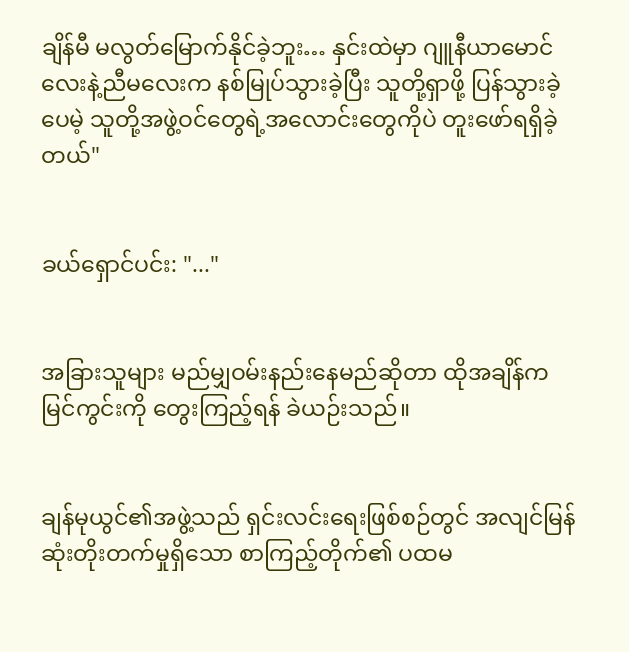ချိန်မီ မလွတ်မြောက်နိုင်ခဲ့ဘူး… နှင်းထဲမှာ ဂျူနီယာမောင်လေးနဲ့ညီမလေးက နစ်မြုပ်သွားခဲ့ပြီး သူတို့ရှာဖို့ ပြန်သွားခဲ့ပေမဲ့ သူတို့အဖွဲ့ဝင်တွေရဲ့အလောင်းတွေကိုပဲ တူးဖော်ရရှိခဲ့တယ်"


ခယ်ရှောင်ပင်း: "..."


အခြားသူများ မည်မျှဝမ်းနည်းနေမည်ဆိုတာ ထိုအချိန်က မြင်ကွင်းကို တွေးကြည့်ရန် ခဲယဉ်းသည်။


ချန်မုယွင်၏အဖွဲ့သည် ရှင်းလင်းရေးဖြစ်စဉ်တွင် အလျင်မြန်ဆုံးတိုးတက်မှုရှိသော စာကြည့်တိုက်၏ ပထမ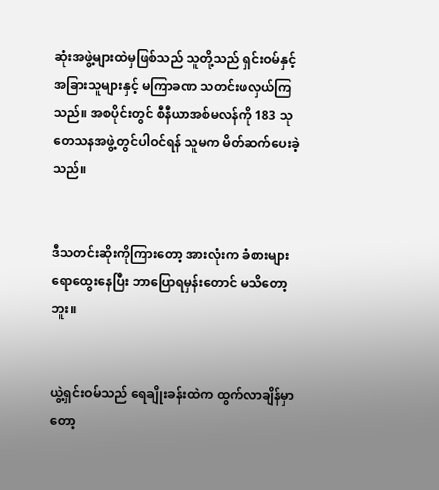ဆုံးအဖွဲ့များထဲမှဖြစ်သည် သူတို့သည် ရှင်းဝမ်နှင့် အခြားသူများနှင့် မကြာခဏ သတင်းဖလှယ်ကြသည်။ အစပိုင်းတွင် စီနီယာအစ်မလန်ကို 183 သုတေသနအဖွဲ့တွင်ပါဝင်ရန် သူမက မိတ်ဆက်ပေးခဲ့သည်။


ဒီသတင်းဆိုးကိုကြားတော့ အားလုံးက ခံစားများရောထွေးနေပြီး ဘာပြောရမှန်းတောင် မသိတော့ဘူး။


ယွဲ့ရှင်းဝမ်သည် ရေချိုးခန်းထဲက ထွက်လာချိန်မှာတော့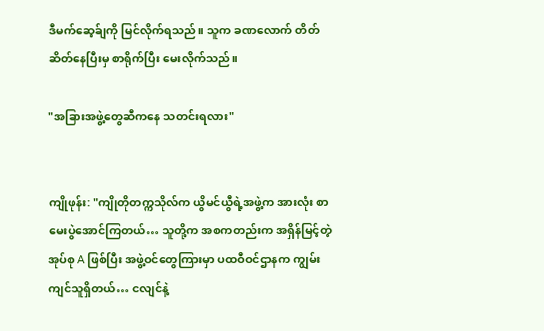ဒီမက်ဆေ့ခ်ျကို မြင်လိုက်ရသည်။ သူက ခဏလောက် တိတ်ဆိတ်နေပြီးမှ စာရိုက်ပြီး မေးလိုက်သည်။

"အခြားအဖွဲ့တွေဆီကနေ သတင်းရလား"


ကျိုဖုန်း: "ကျိုတိုတက္ကသိုလ်က ယွိမင်ယွီရဲ့အဖွဲ့က အားလုံး စာမေးပွဲအောင်ကြတယ်… သူတို့က အစကတည်းက အရှိန်မြင့်တဲ့ အုပ်စု A ဖြစ်ပြီး အဖွဲ့ဝင်တွေကြားမှာ ပထဝီဝင်ဌာနက ကျွမ်းကျင်သူရှိတယ်… ငလျင်နဲ့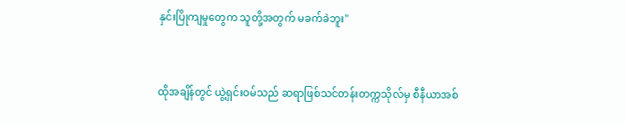နှင်းပြိုကျမှုတွေက သူတို့အတွက် မခက်ခဲဘူး"


ထိုအချိန်တွင် ယွဲ့ရှင်းဝမ်သည် ဆရာဖြစ်သင်တန်းတက္ကသိုလ်မှ စီနီယာအစ်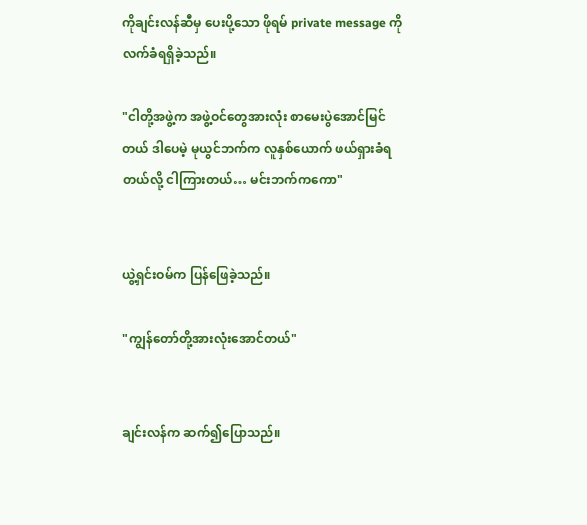ကိုချင်းလန်ဆီမှ ပေးပို့သော ဖိုရမ် private message ကို လက်ခံရရှိခဲ့သည်။

"ငါတို့အဖွဲ့က အဖွဲ့ဝင်တွေအားလုံး စာမေးပွဲအောင်မြင်တယ် ဒါပေမဲ့ မုယွင်ဘက်က လူနှစ်ယောက် ဖယ်ရှားခံရတယ်လို့ ငါကြားတယ်… မင်းဘက်ကကော"


ယွဲ့ရှင်းဝမ်က ပြန်ဖြေခဲ့သည်။

"ကျွန်တော်တို့အားလုံးအောင်တယ်"


ချင်းလန်က ဆက်၍ပြောသည်။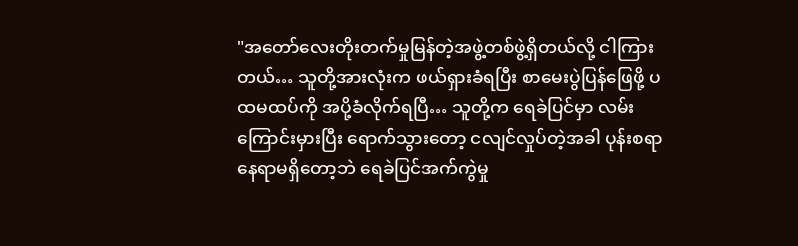"အတော်လေးတိုးတက်မှုမြန်တဲ့အဖွဲ့တစ်ဖွဲ့ရှိတယ်လို့ ငါကြားတယ်… သူတို့အားလုံးက ဖယ်ရှားခံရပြီး စာမေးပွဲပြန်ဖြေဖို့ ပထမထပ်ကို အပို့ခံလိုက်ရပြီ… သူတို့က ရေခဲပြင်မှာ လမ်းကြောင်းမှားပြီး ရောက်သွားတော့ ငလျင်လှုပ်တဲ့အခါ ပုန်းစရာနေရာမရှိတော့ဘဲ ရေခဲပြင်အက်ကွဲမှု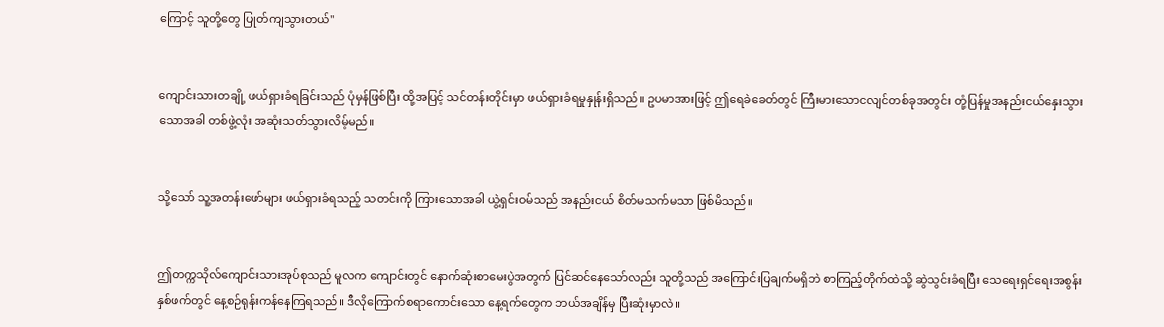ကြောင့် သူတို့တွေ ပြုတ်ကျသွားတယ်"


ကျောင်းသားတချို့ ဖယ်ရှားခံရခြင်းသည် ပုံမှန်ဖြစ်ပြီး ထို့အပြင့် သင်တန်းတိုင်းမှာ ဖယ်ရှားခံရမှုနှုန်းရှိသည်။ ဥပမာအားဖြင့် ဤရေခဲခေတ်တွင် ကြီးမားသောငလျင်တစ်ခုအတွင်း တုံ့ပြန်မှုအနည်းငယ်နှေးသွားသောအခါ တစ်ဖွဲ့လုံး အဆုံးသတ်သွားလိမ့်မည်။


သို့သော် သူ့အတန်းဖော်များ ဖယ်ရှားခံရသည့် သတင်းကို ကြားသောအခါ ယွဲ့ရှင်းဝမ်သည် အနည်းငယ် စိတ်မသက်မသာ ဖြစ်မိသည်။


ဤတက္ကသိုလ်ကျောင်းသားအုပ်စုသည် မူလက ကျောင်းတွင် နောက်ဆုံးစာမေးပွဲအတွက် ပြင်ဆင်နေသော်လည်း သူတို့သည် အကြောင်းပြချက်မရှိဘဲ စာကြည့်တိုက်ထဲသို့ ဆွဲသွင်းခံရပြီး သေရေးရှင်ရေးအစွန်းနှစ်ဖက်တွင် နေ့စဉ်ရုန်းကန်နေကြရသည်။ ဒီလိုကြောက်စရာကောင်းသော နေ့ရက်တွေက ဘယ်အချိန်မှ ပြီးဆုံးမှာလဲ။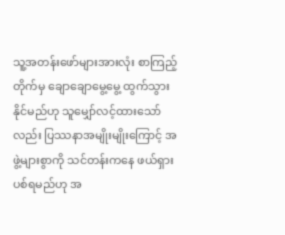သူ့အတန်းဖော်များအားလုံး စာကြည့်တိုက်မှ ချောချောမွေ့မွေ့ ထွက်သွားနိုင်မည်ဟု သူမျှော်လင့်ထားသော်လည်း ပြဿနာအမျိုးမျိုးကြောင့် အဖွဲ့များစွာကို သင်တန်းကနေ ဖယ်ရှားပစ်ရမည်ဟု အ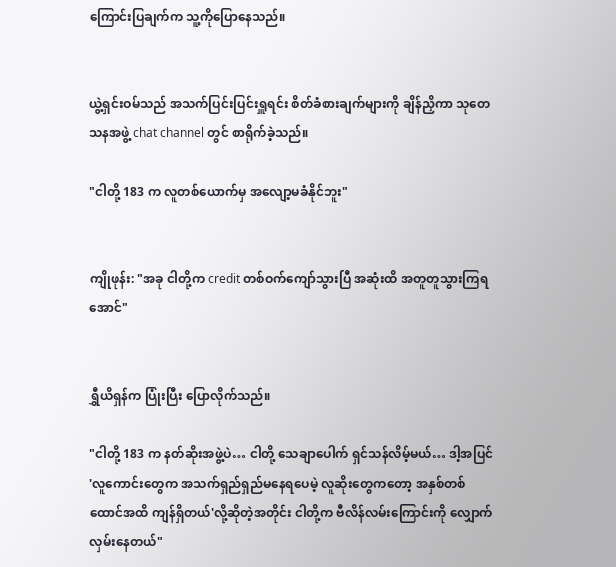ကြောင်းပြချက်က သူ့ကိုပြောနေသည်။


ယွဲ့ရှင်းဝမ်သည် အသက်ပြင်းပြင်းရှူရင်း စိတ်ခံစားချက်များကို ချိန်ညှိကာ သုတေသနအဖွဲ့ chat channel တွင် စာရိုက်ခဲ့သည်။

"ငါတို့ 183 က လူတစ်ယောက်မှ အလျော့မခံနိုင်ဘူး"


ကျိုဖုန်း: "အခု ငါတို့က credit တစ်ဝက်ကျော်သွားပြီ အဆုံးထိ အတူတူသွားကြရအောင်"


ရွှီယိရှန်က ပြုံးပြီး ပြောလိုက်သည်။

"ငါတို့ 183 က နတ်ဆိုးအဖွဲ့ပဲ… ငါတို့ သေချာပေါက် ရှင်သန်လိမ့်မယ်… ဒါ့အပြင် 'လူကောင်းတွေက အသက်ရှည်ရှည်မနေရပေမဲ့ လူဆိုးတွေကတော့ အနှစ်တစ်ထောင်အထိ ကျန်ရှိတယ်'လို့ဆိုတဲ့အတိုင်း ငါတို့က ဗီလိန်လမ်းကြောင်းကို လျှောက်လှမ်းနေတယ်"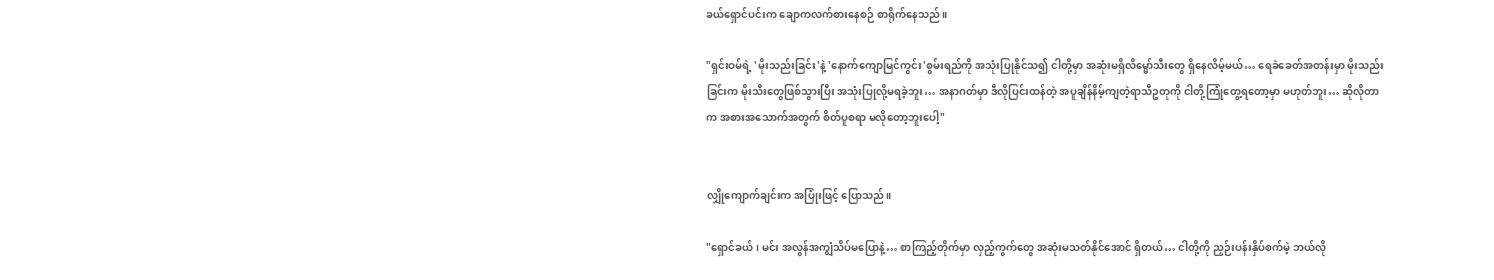ခယ်ရှောင်ပင်းက ချောကလက်စားနေစဉ် စာရိုက်နေသည်။

"ရှင်းဝမ်ရဲ့ 'မိုးသည်းခြင်း'နဲ့ 'နောက်ကျောမြင်ကွင်း'စွမ်းရည်ကို အသုံးပြုနိုင်သ၍ ငါတို့မှာ အဆုံးမရှိလိမ္မော်သီးတွေ ရှိနေလိမ့်မယ်… ရေခဲခေတ်အတန်းမှာ မိုးသည်းခြင်းက မိုးသီးတွေဖြစ်သွားပြီး အသုံးပြုလို့မရခဲ့ဘူး… အနာဂတ်မှာ ဒီလိုပြင်းထန်တဲ့ အပူချိန်နိမ့်ကျတဲ့ရာသီဥတုကို ငါတို့ကြုံတွေ့ရတော့မှာ မဟုတ်ဘူး… ဆိုလိုတာက အစားအသောက်အတွက် စိတ်ပူစရာ မလိုတော့ဘူးပေါ့"


လျှိုကျောက်ချင်းက အပြုံးဖြင့် ပြောသည်။

"ရှောင်ခယ်၊ မင်း အလွန်အကျွံသိပ်မပြောနဲ့… စာကြည့်တိုက်မှာ လှည့်ကွက်တွေ အဆုံးမသတ်နိုင်အောင် ရှိတယ်… ငါတို့ကို ညှဉ်းပန်းနှိပ်စက်မဲ့ ဘယ်လို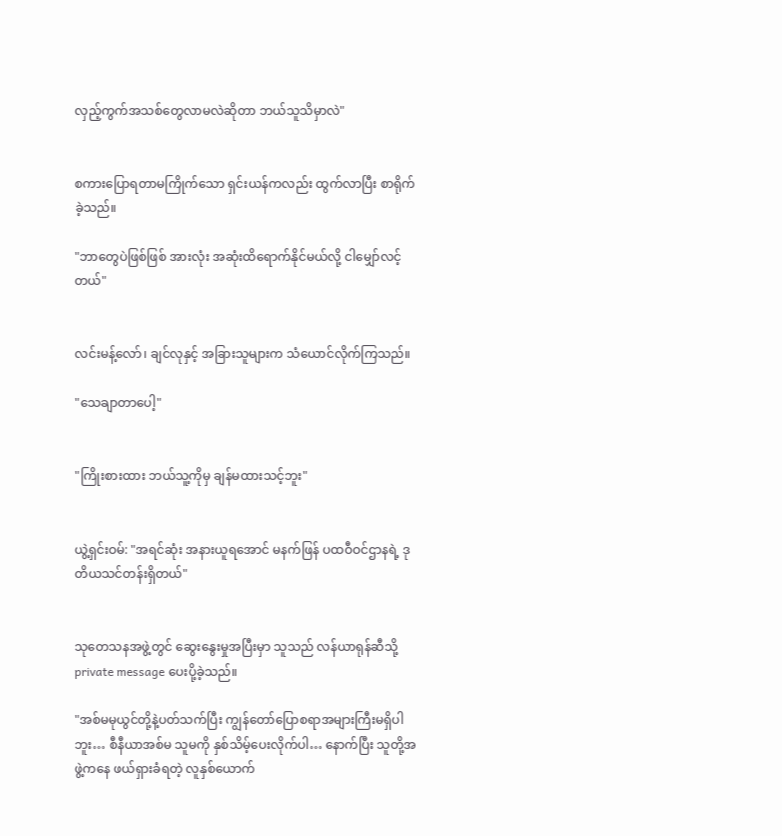လှည့်ကွက်အသစ်တွေလာမလဲဆိုတာ ဘယ်သူသိမှာလဲ"


စကားပြောရတာမကြိုက်သော ရှင်းယန်ကလည်း ထွက်လာပြီး စာရိုက်ခဲ့သည်။

"ဘာတွေပဲဖြစ်ဖြစ် အားလုံး အဆုံးထိရောက်နိုင်မယ်လို့ ငါမျှော်လင့်တယ်"


လင်းမန့်လော်၊ ချင်လုနှင့် အခြားသူများက သံယောင်လိုက်ကြသည်။

"သေချာတာပေါ့"


"ကြိုးစားထား ဘယ်သူ့ကိုမှ ချန်မထားသင့်ဘူး"


ယွဲ့ရှင်းဝမ်: "အရင်ဆုံး အနားယူရအောင် မနက်ဖြန် ပထဝီဝင်ဌာနရဲ့ ဒုတိယသင်တန်းရှိတယ်"


သုတေသနအဖွဲ့တွင် ဆွေးနွေးမှုအပြီးမှာ သူသည် လန်ယာရုန်ဆီသို့ private message ပေးပို့ခဲ့သည်။

"အစ်မမုယွင်တို့နဲ့ပတ်သက်ပြီး ကျွန်တော်ပြောစရာအများကြီးမရှိပါဘူး… စီနီယာအစ်မ သူမကို နှစ်သိမ့်ပေးလိုက်ပါ… နောက်ပြီး သူတို့အဖွဲ့ကနေ ဖယ်ရှားခံရတဲ့ လူနှစ်ယောက်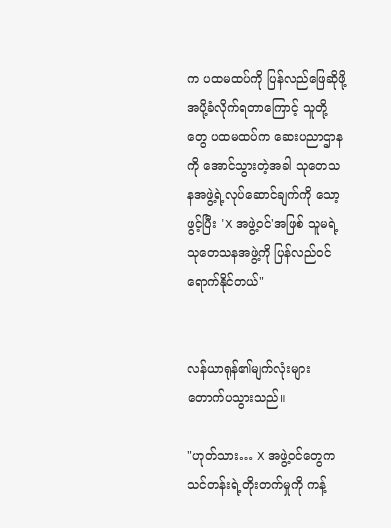က ပထမထပ်ကို ပြန်လည်ဖြေဆိုဖို့ အပို့ခံလိုက်ရတာကြောင့် သူတို့တွေ ပထမထပ်က ဆေးပညာဌာနကို အောင်သွားတဲ့အခါ သုတေသနအဖွဲ့ရဲ့လုပ်ဆောင်ချက်ကို သော့ဖွင့်ပြီး 'X အဖွဲ့ဝင်'အဖြစ် သူမရဲ့သုတေသနအဖွဲ့ကို ပြန်လည်ဝင်ရောက်နိုင်တယ်"


လန်ယာရုန်၏မျက်လုံးများ တောက်ပသွားသည်။

"ဟုတ်သား… X အဖွဲ့ဝင်တွေက သင်တန်းရဲ့တိုးတက်မှုကို ကန့်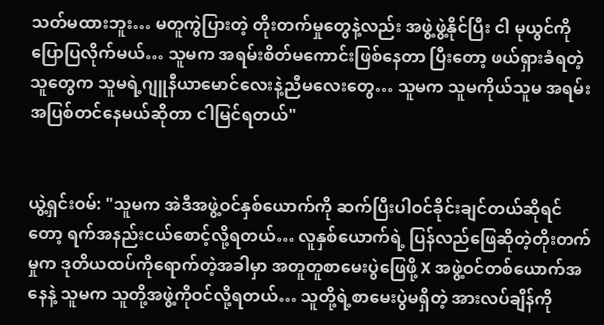သတ်မထားဘူး… မတူကွဲပြားတဲ့ တိုးတက်မှုတွေနဲ့လည်း အဖွဲ့ဖွဲ့နိုင်ပြီး ငါ မုယွင်ကို ပြောပြလိုက်မယ်… သူမက အရမ်းစိတ်မကောင်းဖြစ်နေတာ ပြီးတော့ ဖယ်ရှားခံရတဲ့သူတွေက သူမရဲ့ဂျူနီယာမောင်လေးနဲ့ညီမလေးတွေ… သူမက သူမကိုယ်သူမ အရမ်းအပြစ်တင်နေမယ်ဆိုတာ ငါမြင်ရတယ်"


ယွဲ့ရှင်းဝမ်: "သူမက အဲဒီအဖွဲ့ဝင်နှစ်ယောက်ကို ဆက်ပြီးပါဝင်ခိုင်းချင်တယ်ဆိုရင်တော့ ရက်အနည်းငယ်စောင့်လို့ရတယ်… လူနှစ်ယောက်ရဲ့ ပြန်လည်ဖြေဆိုတဲ့တိုးတက်မှုက ဒုတိယထပ်ကိုရောက်တဲ့အခါမှာ အတူတူစာမေးပွဲဖြေဖို့ X အဖွဲ့ဝင်တစ်ယောက်အနေနဲ့ သူမက သူတို့အဖွဲ့ကိုဝင်လို့ရတယ်… သူတို့ရဲ့စာမေးပွဲမရှိတဲ့ အားလပ်ချိန်ကို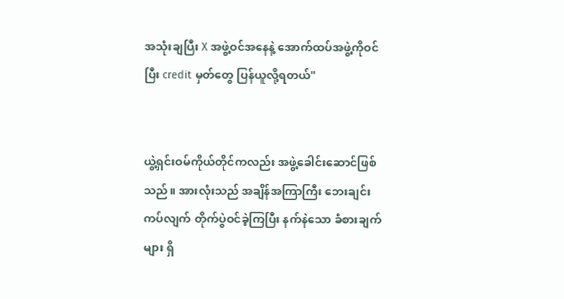အသုံးချပြီး X အဖွဲ့ဝင်အနေနဲ့ အောက်ထပ်အဖွဲ့ကိုဝင်ပြီး credit မှတ်တွေ ပြန်ယူလို့ရတယ်"


ယွဲ့ရှင်းဝမ်ကိုယ်တိုင်ကလည်း အဖွဲ့ခေါင်းဆောင်ဖြစ်သည်။ အားလုံးသည် အချိန်အကြာကြီး ဘေးချင်းကပ်လျက် တိုက်ပွဲဝင်ခဲ့ကြပြီး နက်နဲသော ခံစားချက်များ ရှိ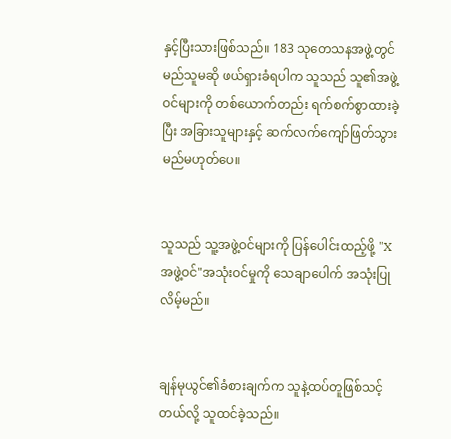နှင့်ပြီးသားဖြစ်သည်။ 183 သုတေသနအဖွဲ့တွင် မည်သူမဆို ဖယ်ရှားခံရပါက သူသည် သူ၏အဖွဲ့ဝင်များကို တစ်ယောက်တည်း ရက်စက်စွာထားခဲ့ပြီး အခြားသူများနှင့် ဆက်လက်ကျော်ဖြတ်သွားမည်မဟုတ်ပေ။


သူသည် သူ့အဖွဲ့ဝင်များကို ပြန်ပေါင်းထည့်ဖို့ "X အဖွဲ့ဝင်"အသုံးဝင်မှုကို သေချာပေါက် အသုံးပြုလိမ့်မည်။


ချန်မုယွင်၏ခံစားချက်က သူနဲ့ထပ်တူဖြစ်သင့်တယ်လို့ သူထင်ခဲ့သည်။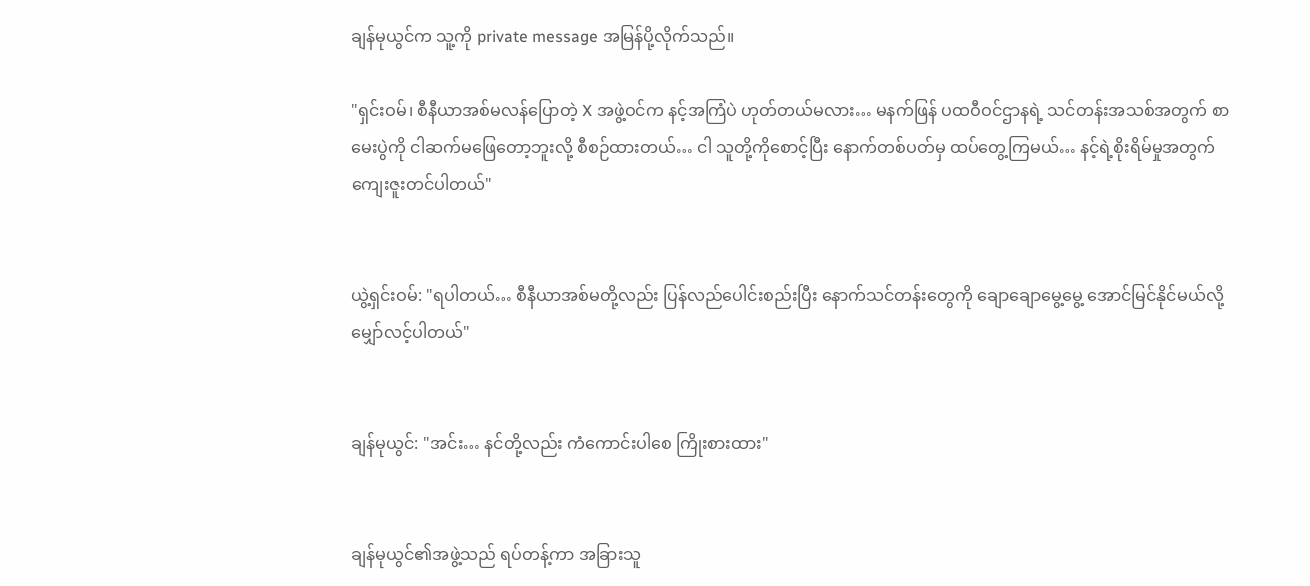ချန်မုယွင်က သူ့ကို private message အမြန်ပို့လိုက်သည်။

"ရှင်းဝမ်၊ စီနီယာအစ်မလန်ပြောတဲ့ X အဖွဲ့ဝင်က နင့်အကြံပဲ ဟုတ်တယ်မလား… မနက်ဖြန် ပထဝီဝင်ဌာနရဲ့ သင်တန်းအသစ်အတွက် စာမေးပွဲကို ငါဆက်မဖြေတော့ဘူးလို့ စီစဉ်ထားတယ်… ငါ သူတို့ကိုစောင့်ပြီး နောက်တစ်ပတ်မှ ထပ်တွေ့ကြမယ်… နင့်ရဲ့စိုးရိမ်မှုအတွက် ကျေးဇူးတင်ပါတယ်"


ယွဲ့ရှင်းဝမ်: "ရပါတယ်… စီနီယာအစ်မတို့လည်း ပြန်လည်ပေါင်းစည်းပြီး နောက်သင်တန်းတွေကို ချောချောမွေ့မွေ့ အောင်မြင်နိုင်မယ်လို့ မျှော်လင့်ပါတယ်"


ချန်မုယွင်: "အင်း… နင်တို့လည်း ကံကောင်းပါစေ ကြိုးစားထား"


ချန်မုယွင်၏အဖွဲ့သည် ရပ်တန့်ကာ အခြားသူ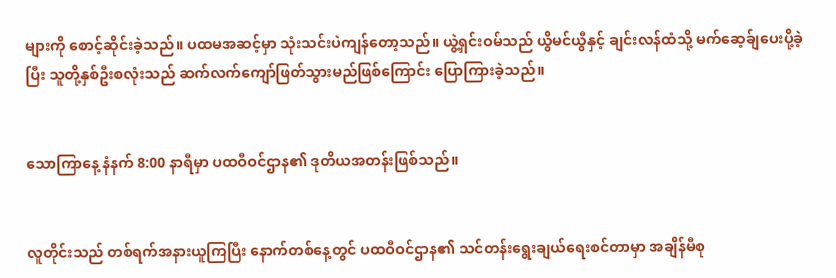များကို စောင့်ဆိုင်းခဲ့သည်။ ပထမအဆင့်မှာ သုံးသင်းပဲကျန်တော့သည်။ ယွဲ့ရှင်းဝမ်သည် ယွိမင်ယွီနှင့် ချင်းလန်ထံသို့ မက်ဆေ့ခ်ျပေးပို့ခဲ့ပြီး သူတို့နှစ်ဦးစလုံးသည် ဆက်လက်ကျော်ဖြတ်သွားမည်ဖြစ်ကြောင်း ပြောကြားခဲ့သည်။


သောကြာနေ့ နံနက် 8:00 နာရီမှာ ပထဝီဝင်ဌာန၏ ဒုတိယအတန်းဖြစ်သည်။


လူတိုင်းသည် တစ်ရက်အနားယူကြပြီး နောက်တစ်နေ့တွင် ပထဝီဝင်ဌာန၏ သင်တန်းရွေးချယ်ရေးစင်တာမှာ အချိန်မီစု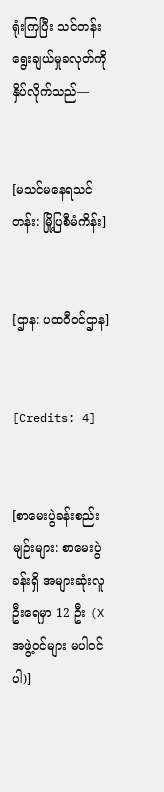ရုံးကြပြီး သင်တန်းရွေးချယ်မှုခလုတ်ကို နှိပ်လိုက်သည်—


[မသင်မနေရသင်တန်း: မြို့ပြစီမံကိန်း]


[ဌာန: ပထဝီဝင်ဌာန]


[Credits: 4]


[စာမေးပွဲခန်းစည်းမျဉ်းများ: စာမေးပွဲခန်းရှိ အများဆုံးလူဦးရေမှာ 12 ဦး (X အဖွဲ့ဝင်များ မပါဝင်ပါ)]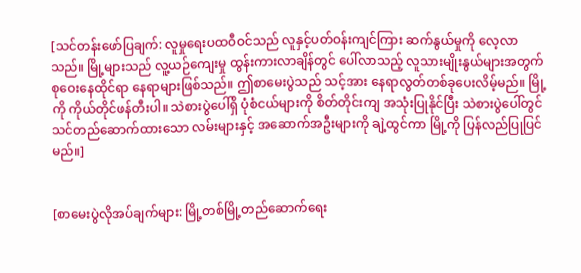[သင်တန်းဖော်ပြချက်: လူမှုရေးပထဝီဝင်သည် လူနှင့်ပတ်ဝန်းကျင်ကြား ဆက်နွယ်မှုကို လေ့လာသည်။ မြို့များသည် လူ့ယဉ်ကျေးမှု ထွန်းကားလာချိန်တွင် ပေါ်လာသည့် လူသားမျိုးနွယ်များအတွက် စုဝေးနေထိုင်ရာ နေရာများဖြစ်သည်။ ဤစာမေးပွဲသည် သင့်အား နေရာလွတ်တစ်ခုပေးလိမ့်မည်။ မြို့ကို ကိုယ်တိုင်ဖန်တီးပါ။ သဲစားပွဲပေါ်ရှိ ပုံစံငယ်များကို စိတ်တိုင်းကျ အသုံးပြုနိုင်ပြီး သဲစားပွဲပေါ်တွင် သင်တည်ဆောက်ထားသော လမ်းများနှင့် အဆောက်အဦးများကို ချဲ့ထွင်ကာ မြို့ကို ပြန်လည်ပြုပြင်မည်။]


[စာမေးပွဲလိုအပ်ချက်များ: မြို့တစ်မြို့တည်ဆောက်ရေး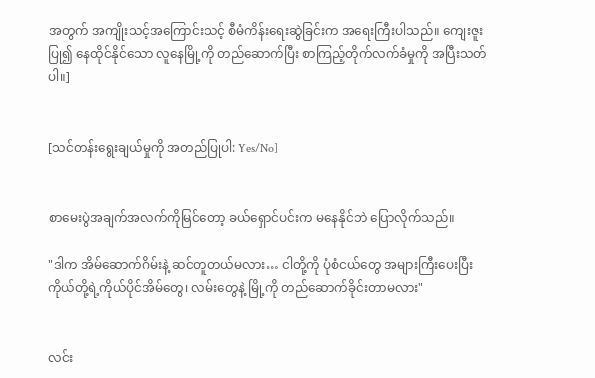အတွက် အကျိုးသင့်အကြောင်းသင့် စီမံကိန်းရေးဆွဲခြင်းက အရေးကြီးပါသည်။ ကျေးဇူးပြု၍ နေထိုင်နိုင်သော လူနေမြို့ကို တည်ဆောက်ပြီး စာကြည့်တိုက်လက်ခံမှုကို အပြီးသတ်ပါ။]


[သင်တန်းရွေးချယ်မှုကို အတည်ပြုပါ: Yes/No]


စာမေးပွဲအချက်အလက်ကိုမြင်တော့ ခယ်ရှောင်ပင်းက မနေနိုင်ဘဲ ပြောလိုက်သည်။

"ဒါက အိမ်ဆောက်ဂိမ်းနဲ့ ဆင်တူတယ်မလား… ငါတို့ကို ပုံစံငယ်တွေ အများကြီးပေးပြီး ကိုယ်တို့ရဲ့ကိုယ်ပိုင်အိမ်တွေ၊ လမ်းတွေနဲ့ မြို့ကို တည်ဆောက်ခိုင်းတာမလား"


လင်း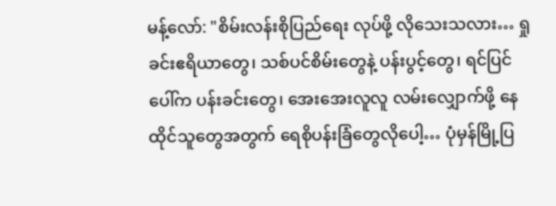မန့်လော်: "စိမ်းလန်းစိုပြည်ရေး လုပ်ဖို့ လိုသေးသလား… ရှုခင်းဧရိယာတွေ၊ သစ်ပင်စိမ်းတွေနဲ့ ပန်းပွင့်တွေ၊ ရင်ပြင်ပေါ်က ပန်းခင်းတွေ၊ အေးအေးလူလူ လမ်းလျှောက်ဖို့ နေထိုင်သူတွေအတွက် ရေစိုပန်းခြံတွေလိုပေါ့… ပုံမှန်မြို့ပြ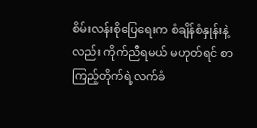စိမ်းလန်းစိုပြေရေးက စံချိန်စံနှုန်းနဲ့လည်း ကိုက်ညီရမယ် မဟုတ်ရင် စာကြည့်တိုက်ရဲ့လက်ခံ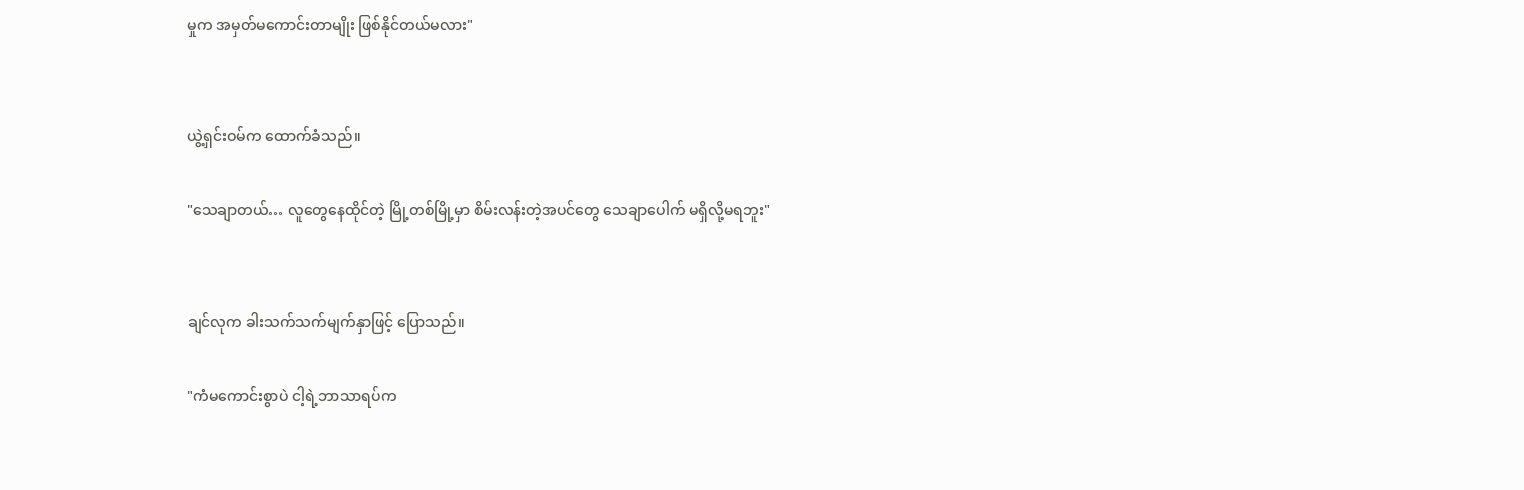မှုက အမှတ်မကောင်းတာမျိုး ဖြစ်နိုင်တယ်မလား"


ယွဲ့ရှင်းဝမ်က ထောက်ခံသည်။

"သေချာတယ်… လူတွေနေထိုင်တဲ့ မြို့တစ်မြို့မှာ စိမ်းလန်းတဲ့အပင်တွေ သေချာပေါက် မရှိလို့မရဘူး"


ချင်လုက ခါးသက်သက်မျက်နှာဖြင့် ပြောသည်။

"ကံမကောင်းစွာပဲ ငါ့ရဲ့ဘာသာရပ်က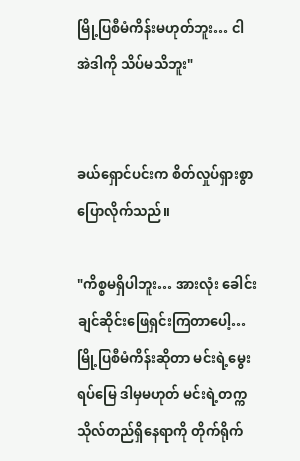မြို့ပြစီမံကိန်းမဟုတ်ဘူး… ငါ အဲဒါကို သိပ်မသိဘူး"


ခယ်ရှောင်ပင်းက စိတ်လှုပ်ရှားစွာ ပြောလိုက်သည်။

"ကိစ္စမရှိပါဘူး… အားလုံး ခေါင်းချင်ဆိုင်းဖြေရှင်းကြတာပေါ့… မြို့ပြစီမံကိန်းဆိုတာ မင်းရဲ့မွေးရပ်မြေ ဒါမှမဟုတ် မင်းရဲ့တက္ကသိုလ်တည်ရှိနေရာကို တိုက်ရိုက်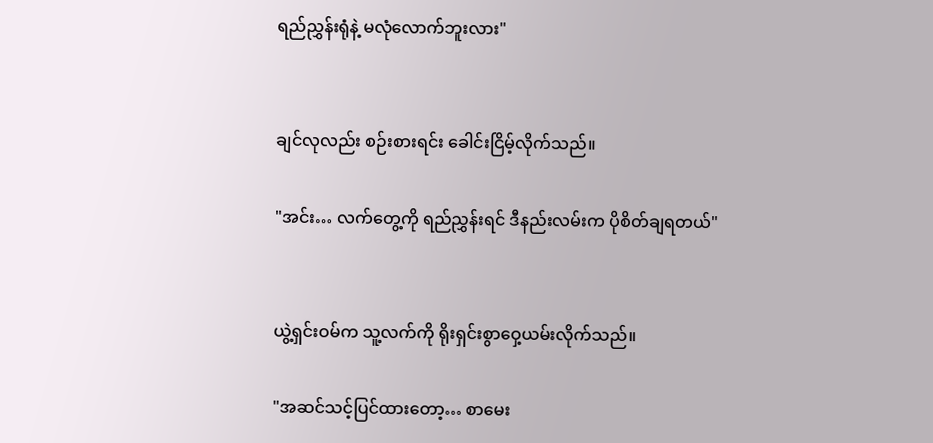ရည်ညွှန်းရုံနဲ့ မလုံလောက်ဘူးလား"


ချင်လုလည်း စဉ်းစားရင်း ခေါင်းငြိမ့်လိုက်သည်။

"အင်း… လက်တွေ့ကို ရည်ညွှန်းရင် ဒီနည်းလမ်းက ပိုစိတ်ချရတယ်"


ယွဲ့ရှင်းဝမ်က သူ့လက်ကို ရိုးရှင်းစွာဝှေ့ယမ်းလိုက်သည်။

"အဆင်သင့်ပြင်ထားတော့… စာမေး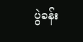ပွဲခန်း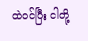ထဲဝင်ပြီး ငါတို့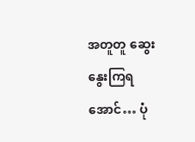အတူတူ ဆွေးနွေးကြရအောင်… ပုံ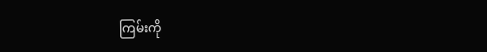ကြမ်းကို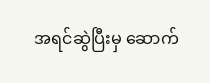အရင်ဆွဲပြီးမှ ဆောက်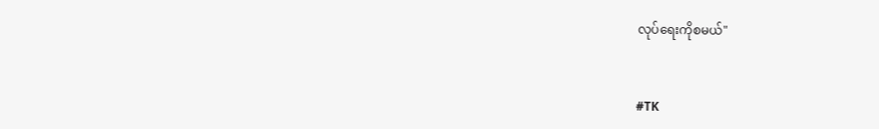လုပ်ရေးကိုစမယ်"


#TK